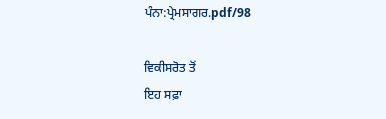ਪੰਨਾ:ਪ੍ਰੇਮਸਾਗਰ.pdf/98

ਵਿਕੀਸਰੋਤ ਤੋਂ
ਇਹ ਸਫ਼ਾ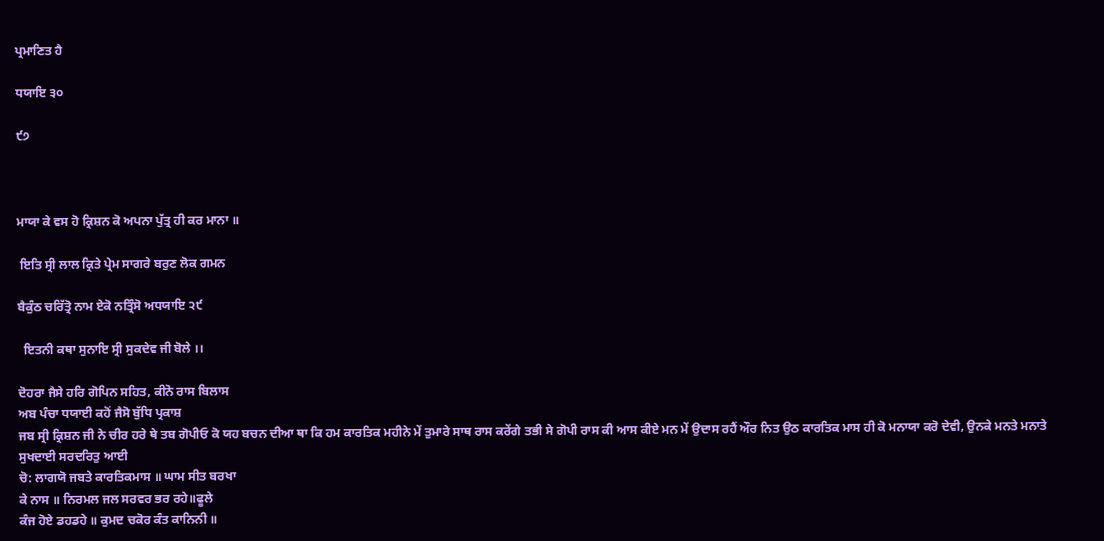ਪ੍ਰਮਾਣਿਤ ਹੈ

ਧਯਾਇ ੩੦

੯੭



ਮਾਯਾ ਕੇ ਵਸ ਹੋ ਕ੍ਰਿਸ਼ਨ ਕੋ ਅਪਨਾ ਪੁੱਤ੍ਰ ਹੀ ਕਰ ਮਾਨਾ ॥

 ਇਤਿ ਸ੍ਰੀ ਲਾਲ ਕ੍ਰਿਤੇ ਪ੍ਰੇਮ ਸਾਗਰੇ ਬਰੁਣ ਲੋਕ ਗਮਨ

ਬੈਕੁੰਠ ਚਰਿੱਤ੍ਰੋ ਨਾਮ ਏਕੋ ਨਤ੍ਰਿੰਸੋ ਅਧਯਾਇ ੨੯

  ਇਤਨੀ ਕਥਾ ਸੁਨਾਇ ਸ੍ਰੀ ਸੁਕਦੇਵ ਜੀ ਬੋਲੇ ।।

ਦੋਹਰਾ ਜੈਸੇ ਹਰਿ ਗੋਪਿਨ ਸਹਿਤ, ਕੀਨੋ ਰਾਸ ਬਿਲਾਸ
ਅਬ ਪੰਚਾ ਧਯਾਈ ਕਹੋਂ ਜੈਸੋ ਬੁੱਧਿ ਪ੍ਰਕਾਸ਼
ਜਬ ਸ੍ਰੀ ਕ੍ਰਿਸ਼ਨ ਜੀ ਨੇ ਚੀਰ ਹਰੇ ਥੇ ਤਬ ਗੋਪੀਓ ਕੋ ਯਹ ਬਚਨ ਦੀਆ ਥਾ ਕਿ ਹਮ ਕਾਰਤਿਕ ਮਹੀਨੇ ਮੇਂ ਤੁਮਾਰੇ ਸਾਥ ਰਾਸ ਕਰੇਂਗੇ ਤਭੀ ਸੇ ਗੋਪੀ ਰਾਸ ਕੀ ਆਸ ਕੀਏ ਮਨ ਮੇਂ ਉਦਾਸ ਰਹੈਂ ਔਰ ਨਿਤ ਉਠ ਕਾਰਤਿਕ ਮਾਸ ਹੀ ਕੋ ਮਨਾਯਾ ਕਰੋ ਦੇਵੀ, ਉਨਕੇ ਮਨਤੇ ਮਨਾਤੇ ਸੁਖਦਾਈ ਸਰਦਰਿਤੁ ਆਈ
ਚੋ: ਲਾਗਯੋ ਜਬਤੇ ਕਾਰਤਿਕਮਾਸ ॥ ਘਾਮ ਸੀਤ ਬਰਖਾ
ਕੇ ਨਾਸ ॥ ਨਿਰਮਲ ਜਲ ਸਰਵਰ ਭਰ ਰਹੇ॥ਫੂਲੇ
ਕੰਜ ਹੋਏ ਡਹਡਹੇ ॥ ਕੁਮਦ ਚਕੋਰ ਕੰਤ ਕਾਨਿਨੀ ॥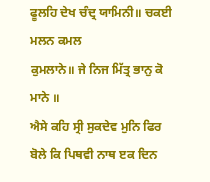ਫੂਲਹਿ ਦੇਖ ਚੰਦ੍ਰ ਯਾਮਿਨੀ॥ ਚਕਈ ਮਲਨ ਕਮਲ
ਕੁਮਲਾਨੇ॥ ਜੇ ਨਿਜ ਮਿੱਤ੍ਰ ਭਾਨੁ ਕੋ ਮਾਨੇ ॥
ਐਸੇ ਕਹਿ ਸ੍ਰੀ ਸੁਕਦੇਵ ਮੁਨਿ ਫਿਰ ਬੋਲੇ ਕਿ ਪਿਥਵੀ ਨਾਥ ੲਕ ਦਿਨ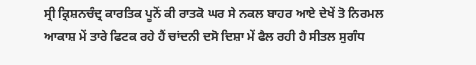ਸ੍ਰੀ ਕ੍ਰਿਸ਼ਨਚੰਦ੍ਰ ਕਾਰਤਿਕ ਪੂਨੋਂ ਕੀ ਰਾਤਕੋ ਘਰ ਸੇ ਨਕਲ ਬਾਹਰ ਆਏ ਦੇਖੇਂ ਤੋ ਨਿਰਮਲ ਆਕਾਸ਼ ਮੇਂ ਤਾਰੇ ਫਿਟਕ ਰਹੇ ਹੈਂ ਚਾਂਦਨੀ ਦਸੋ ਦਿਸ਼ਾ ਮੇਂ ਫੈਲ ਰਹੀ ਹੈ ਸੀਤਲ ਸੁਗੰਧ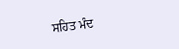ਸਹਿਤ ਮੰਦ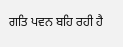ਗਤਿ ਪਵਨ ਬਹਿ ਰਹੀ ਹੈ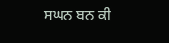ਸਘਨ ਬਨ ਕੀ